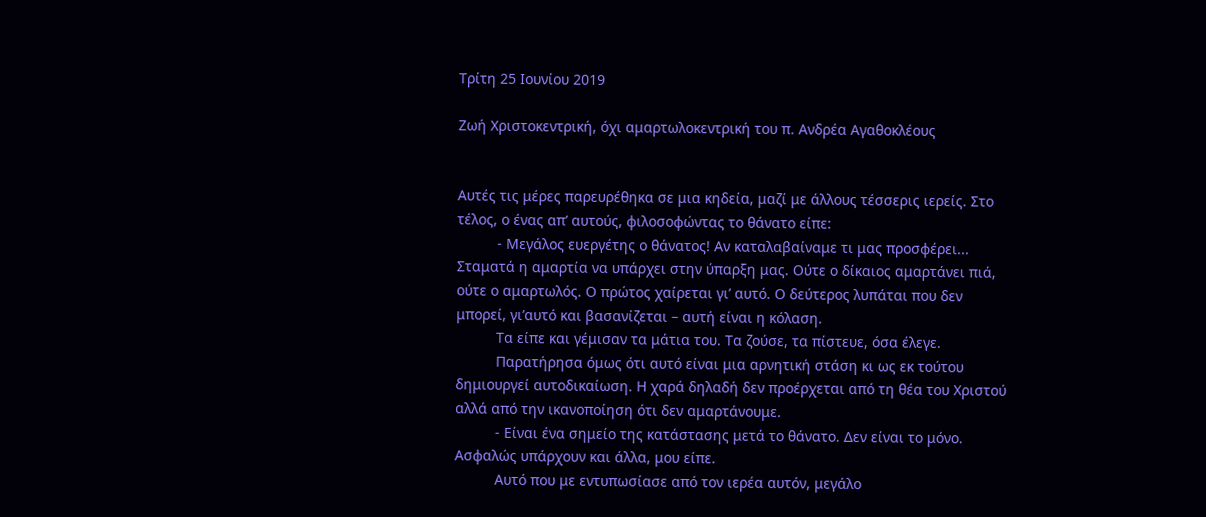Τρίτη 25 Ιουνίου 2019

Ζωή Χριστοκεντρική, όχι αμαρτωλοκεντρική του π. Ανδρέα Αγαθοκλέους


Αυτές τις μέρες παρευρέθηκα σε μια κηδεία, μαζί με άλλους τέσσερις ιερείς. Στο τέλος, ο ένας απ’ αυτούς, φιλοσοφώντας το θάνατο είπε:
          - Μεγάλος ευεργέτης ο θάνατος! Αν καταλαβαίναμε τι μας προσφέρει... Σταματά η αμαρτία να υπάρχει στην ύπαρξη μας. Ούτε ο δίκαιος αμαρτάνει πιά, ούτε ο αμαρτωλός. Ο πρώτος χαίρεται γι’ αυτό. Ο δεύτερος λυπάται που δεν μπορεί, γι’αυτό και βασανίζεται – αυτή είναι η κόλαση.
          Τα είπε και γέμισαν τα μάτια του. Τα ζούσε, τα πίστευε, όσα έλεγε.
          Παρατήρησα όμως ότι αυτό είναι μια αρνητική στάση κι ως εκ τούτου δημιουργεί αυτοδικαίωση. Η χαρά δηλαδή δεν προέρχεται από τη θέα του Χριστού αλλά από την ικανοποίηση ότι δεν αμαρτάνουμε.
          - Είναι ένα σημείο της κατάστασης μετά το θάνατο. Δεν είναι το μόνο. Ασφαλώς υπάρχουν και άλλα, μου είπε.
          Αυτό που με εντυπωσίασε από τον ιερέα αυτόν, μεγάλο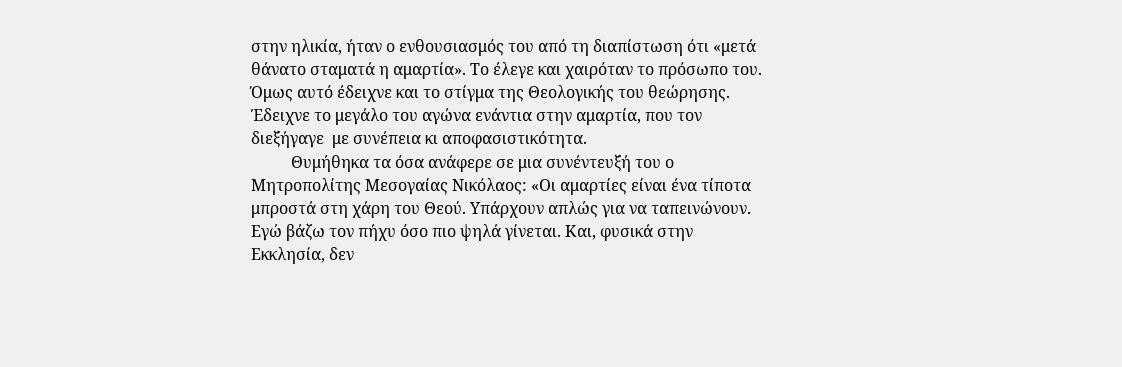στην ηλικία, ήταν ο ενθουσιασμός του από τη διαπίστωση ότι «μετά θάνατο σταματά η αμαρτία». Το έλεγε και χαιρόταν το πρόσωπο του. Όμως αυτό έδειχνε και το στίγμα της Θεολογικής του θεώρησης. Έδειχνε το μεγάλο του αγώνα ενάντια στην αμαρτία, που τον διεξήγαγε  με συνέπεια κι αποφασιστικότητα.
          Θυμήθηκα τα όσα ανάφερε σε μια συνέντευξή του ο Μητροπολίτης Μεσογαίας Νικόλαος: «Οι αμαρτίες είναι ένα τίποτα μπροστά στη χάρη του Θεού. Υπάρχουν απλώς για να ταπεινώνουν. Εγώ βάζω τον πήχυ όσο πιο ψηλά γίνεται. Και, φυσικά στην Εκκλησία, δεν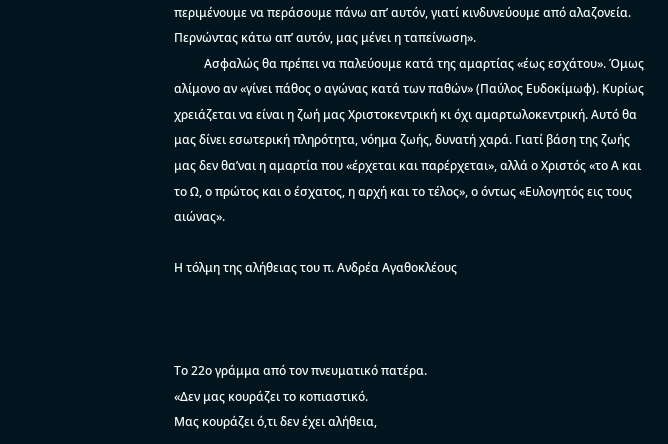περιμένουμε να περάσουμε πάνω απ’ αυτόν, γιατί κινδυνεύουμε από αλαζονεία. Περνώντας κάτω απ’ αυτόν, μας μένει η ταπείνωση».
          Ασφαλώς θα πρέπει να παλεύουμε κατά της αμαρτίας «έως εσχάτου». Όμως αλίμονο αν «γίνει πάθος ο αγώνας κατά των παθών» (Παύλος Ευδοκίμωφ). Κυρίως χρειάζεται να είναι η ζωή μας Χριστοκεντρική κι όχι αμαρτωλοκεντρική. Αυτό θα μας δίνει εσωτερική πληρότητα, νόημα ζωής, δυνατή χαρά. Γιατί βάση της ζωής μας δεν θα’ναι η αμαρτία που «έρχεται και παρέρχεται», αλλά ο Χριστός «το Α και το Ω, ο πρώτος και ο έσχατος, η αρχή και το τέλος», ο όντως «Ευλογητός εις τους αιώνας».

Η τόλμη της αλήθειας του π. Ανδρέα Αγαθοκλέους



Το 22ο γράμμα από τον πνευματικό πατέρα.
«Δεν μας κουράζει το κοπιαστικό.
Μας κουράζει ό,τι δεν έχει αλήθεια,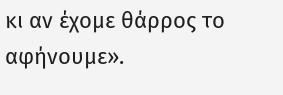κι αν έχομε θάρρος το αφήνουμε».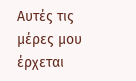Αυτές τις μέρες μου έρχεται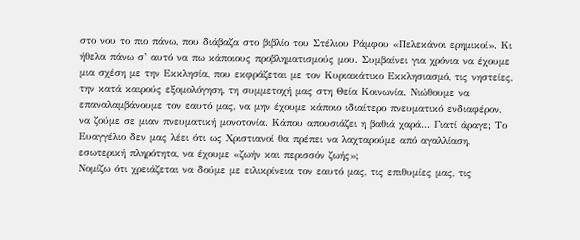στο νου το πιο πάνω, που διάβαζα στο βιβλίο του Στέλιου Ράμφου «Πελεκάνοι ερημικοί». Κι ήθελα πάνω σ’ αυτό να πω κάποιους προβληματισμούς μου. Συμβαίνει για χρόνια να έχουμε μια σχέση με την Εκκλησία, που εκφράζεται με τον Κυριακάτικο Εκκλησιασμό, τις νηστείες, την κατά καιρούς εξομολόγηση, τη συμμετοχή μας στη Θεία Κοινωνία. Νιώθουμε να επαναλαμβάνουμε τον εαυτό μας, να μην έχουμε κάποιο ιδιαίτερο πνευματικό ενδιαφέρον, να ζούμε σε μιαν πνευματική μονοτονία. Κάπου απουσιάζει η βαθιά χαρά… Γιατί άραγε; Το Ευαγγέλιο δεν μας λέει ότι ως Χριστιανοί θα πρέπει να λαχταρούμε από αγαλλίαση, εσωτερική πληρότητα, να έχουμε «ζωήν και περισσόν ζωής»;
Νομίζω ότι χρειάζεται να δούμε με ειλικρίνεια τον εαυτό μας, τις επιθυμίες μας, τις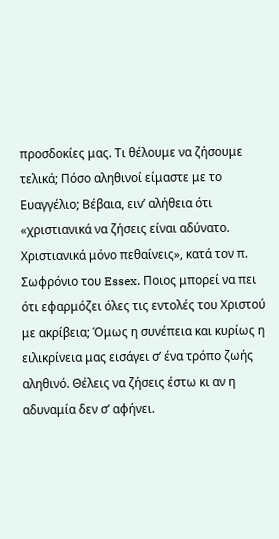προσδοκίες μας. Τι θέλουμε να ζήσουμε τελικά; Πόσο αληθινοί είμαστε με το Ευαγγέλιο; Βέβαια, ειν’ αλήθεια ότι «χριστιανικά να ζήσεις είναι αδύνατο. Χριστιανικά μόνο πεθαίνεις», κατά τον π. Σωφρόνιο του Essex. Ποιος μπορεί να πει ότι εφαρμόζει όλες τις εντολές του Χριστού με ακρίβεια; Όμως η συνέπεια και κυρίως η ειλικρίνεια μας εισάγει σ’ ένα τρόπο ζωής αληθινό. Θέλεις να ζήσεις έστω κι αν η αδυναμία δεν σ’ αφήνει.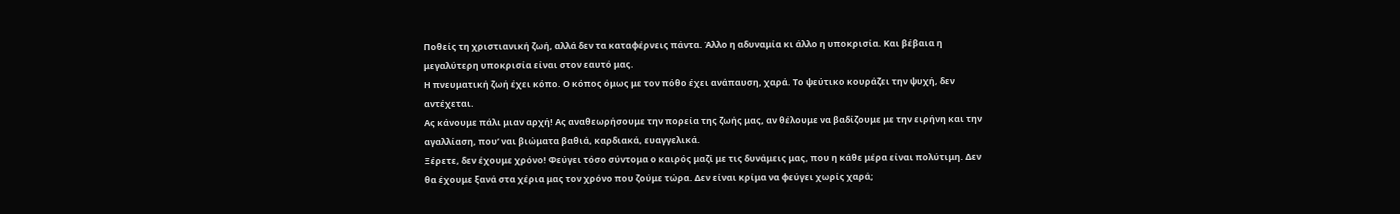Ποθείς τη χριστιανική ζωή, αλλά δεν τα καταφέρνεις πάντα. Άλλο η αδυναμία κι άλλο η υποκρισία. Και βέβαια η μεγαλύτερη υποκρισία είναι στον εαυτό μας.
Η πνευματική ζωή έχει κόπο. Ο κόπος όμως με τον πόθο έχει ανάπαυση, χαρά. Το ψεύτικο κουράζει την ψυχή, δεν αντέχεται.
Ας κάνουμε πάλι μιαν αρχή! Ας αναθεωρήσουμε την πορεία της ζωής μας, αν θέλουμε να βαδίζουμε με την ειρήνη και την αγαλλίαση, που’ ναι βιώματα βαθιά, καρδιακά, ευαγγελικά.
Ξέρετε, δεν έχουμε χρόνο! Φεύγει τόσο σύντομα ο καιρός μαζί με τις δυνάμεις μας, που η κάθε μέρα είναι πολύτιμη. Δεν θα έχουμε ξανά στα χέρια μας τον χρόνο που ζούμε τώρα. Δεν είναι κρίμα να φεύγει χωρίς χαρά;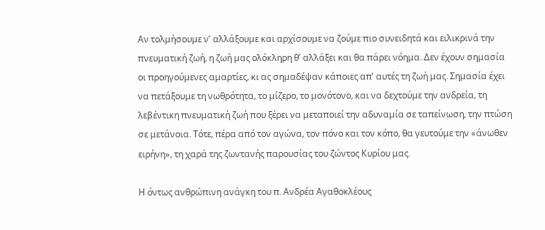Αν τολμήσουμε ν’ αλλάξουμε και αρχίσουμε να ζούμε πιο συνειδητά και ειλικρινά την πνευματική ζωή, η ζωή μας ολόκληρη θ’ αλλάξει και θα πάρει νόημα. Δεν έχουν σημασία οι προηγούμενες αμαρτίες, κι ας σημαδέψαν κάποιες απ’ αυτές τη ζωή μας. Σημασία έχει να πετάξουμε τη νωθρότητα, το μίζερο, το μονότονο, και να δεχτούμε την ανδρεία, τη λεβέντικη πνευματική ζωή που ξέρει να μεταποιεί την αδυναμία σε ταπείνωση, την πτώση σε μετάνοια. Τότε, πέρα από τον αγώνα, τον πόνο και τον κόπο, θα γευτούμε την «άνωθεν ειρήνη», τη χαρά της ζωντανής παρουσίας του ζώντος Κυρίου μας.

Η όντως ανθρώπινη ανάγκη του π. Ανδρέα Αγαθοκλέους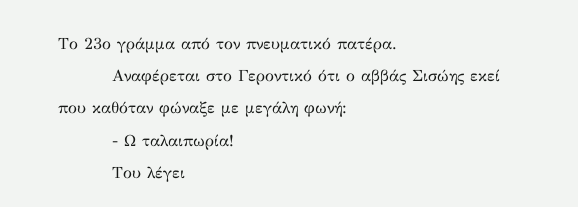Το 23ο γράμμα από τον πνευματικό πατέρα.
         Αναφέρεται στο Γεροντικό ότι ο αββάς Σισώης εκεί που καθόταν φώναξε με μεγάλη φωνή:
         - Ω ταλαιπωρία!
         Του λέγει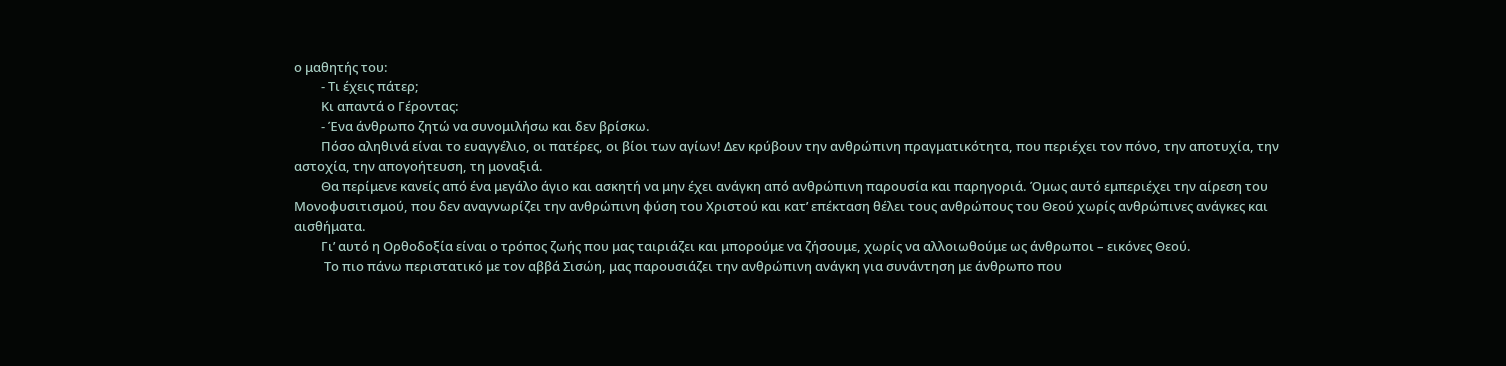ο μαθητής του:
         - Τι έχεις πάτερ;
         Κι απαντά ο Γέροντας:
         - Ένα άνθρωπο ζητώ να συνομιλήσω και δεν βρίσκω.
         Πόσο αληθινά είναι το ευαγγέλιο, οι πατέρες, οι βίοι των αγίων! Δεν κρύβουν την ανθρώπινη πραγματικότητα, που περιέχει τον πόνο, την αποτυχία, την αστοχία, την απογοήτευση, τη μοναξιά.
         Θα περίμενε κανείς από ένα μεγάλο άγιο και ασκητή να μην έχει ανάγκη από ανθρώπινη παρουσία και παρηγοριά. Όμως αυτό εμπεριέχει την αίρεση του Μονοφυσιτισμού, που δεν αναγνωρίζει την ανθρώπινη φύση του Χριστού και κατ’ επέκταση θέλει τους ανθρώπους του Θεού χωρίς ανθρώπινες ανάγκες και αισθήματα.
         Γι’ αυτό η Ορθοδοξία είναι ο τρόπος ζωής που μας ταιριάζει και μπορούμε να ζήσουμε, χωρίς να αλλοιωθούμε ως άνθρωποι – εικόνες Θεού.
          Το πιο πάνω περιστατικό με τον αββά Σισώη, μας παρουσιάζει την ανθρώπινη ανάγκη για συνάντηση με άνθρωπο που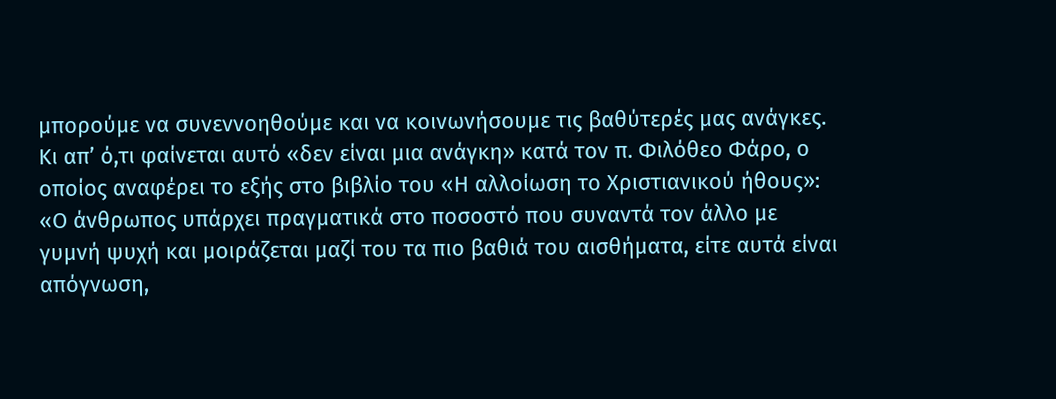μπορούμε να συνεννοηθούμε και να κοινωνήσουμε τις βαθύτερές μας ανάγκες. Κι απ’ ό,τι φαίνεται αυτό «δεν είναι μια ανάγκη» κατά τον π. Φιλόθεο Φάρο, ο οποίος αναφέρει το εξής στο βιβλίο του «Η αλλοίωση το Χριστιανικού ήθους»: «Ο άνθρωπος υπάρχει πραγματικά στο ποσοστό που συναντά τον άλλο με γυμνή ψυχή και μοιράζεται μαζί του τα πιο βαθιά του αισθήματα, είτε αυτά είναι απόγνωση,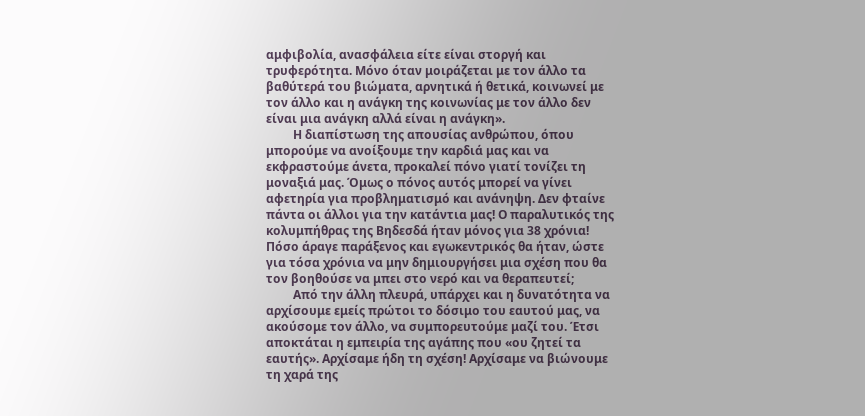αμφιβολία, ανασφάλεια είτε είναι στοργή και τρυφερότητα. Μόνο όταν μοιράζεται με τον άλλο τα βαθύτερά του βιώματα, αρνητικά ή θετικά, κοινωνεί με τον άλλο και η ανάγκη της κοινωνίας με τον άλλο δεν είναι μια ανάγκη αλλά είναι η ανάγκη».
         Η διαπίστωση της απουσίας ανθρώπου, όπου μπορούμε να ανοίξουμε την καρδιά μας και να εκφραστούμε άνετα, προκαλεί πόνο γιατί τονίζει τη μοναξιά μας. Όμως ο πόνος αυτός μπορεί να γίνει αφετηρία για προβληματισμό και ανάνηψη. Δεν φταίνε πάντα οι άλλοι για την κατάντια μας! Ο παραλυτικός της κολυμπήθρας της Βηδεσδά ήταν μόνος για 38 χρόνια! Πόσο άραγε παράξενος και εγωκεντρικός θα ήταν, ώστε για τόσα χρόνια να μην δημιουργήσει μια σχέση που θα τον βοηθούσε να μπει στο νερό και να θεραπευτεί;
         Από την άλλη πλευρά, υπάρχει και η δυνατότητα να αρχίσουμε εμείς πρώτοι το δόσιμο του εαυτού μας, να ακούσομε τον άλλο, να συμπορευτούμε μαζί του. Έτσι αποκτάται η εμπειρία της αγάπης που «ου ζητεί τα εαυτής». Αρχίσαμε ήδη τη σχέση! Αρχίσαμε να βιώνουμε τη χαρά της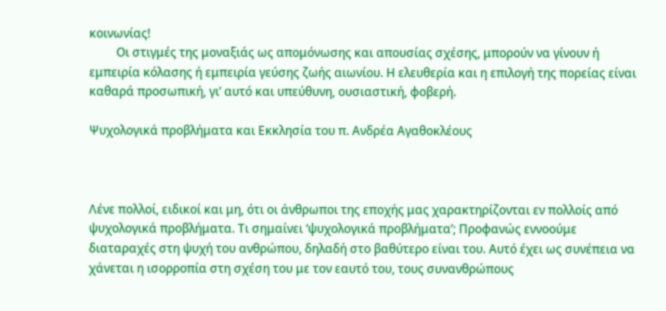κοινωνίας!
         Οι στιγμές της μοναξιάς ως απομόνωσης και απουσίας σχέσης, μπορούν να γίνουν ή εμπειρία κόλασης ή εμπειρία γεύσης ζωής αιωνίου. Η ελευθερία και η επιλογή της πορείας είναι καθαρά προσωπική, γι’ αυτό και υπεύθυνη, ουσιαστική, φοβερή.

Ψυχολογικά προβλήματα και Εκκλησία του π. Ανδρέα Αγαθοκλέους



Λένε πολλοί, ειδικοί και μη, ότι οι άνθρωποι της εποχής μας χαρακτηρίζονται εν πολλοίς από ψυχολογικά προβλήματα. Τι σημαίνει ‘ψυχολογικά προβλήματα’; Προφανώς εννοούμε διαταραχές στη ψυχή του ανθρώπου, δηλαδή στο βαθύτερο είναι του. Αυτό έχει ως συνέπεια να χάνεται η ισορροπία στη σχέση του με τον εαυτό του, τους συνανθρώπους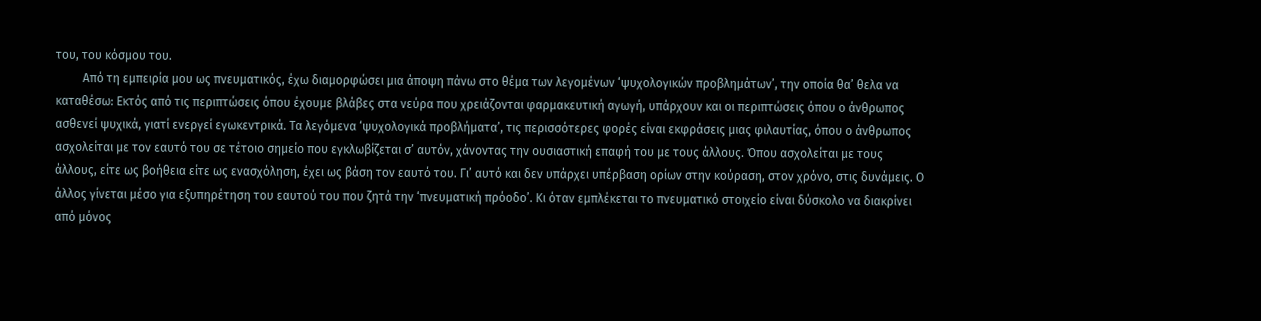του, του κόσμου του.
         Από τη εμπειρία μου ως πνευματικός, έχω διαμορφώσει μια άποψη πάνω στο θέμα των λεγομένων ‘ψυχολογικών προβλημάτων’, την οποία θα’ θελα να καταθέσω: Εκτός από τις περιπτώσεις όπου έχουμε βλάβες στα νεύρα που χρειάζονται φαρμακευτική αγωγή, υπάρχουν και οι περιπτώσεις όπου ο άνθρωπος ασθενεί ψυχικά, γιατί ενεργεί εγωκεντρικά. Τα λεγόμενα ‘ψυχολογικά προβλήματα’, τις περισσότερες φορές είναι εκφράσεις μιας φιλαυτίας, όπου ο άνθρωπος ασχολείται με τον εαυτό του σε τέτοιο σημείο που εγκλωβίζεται σ’ αυτόν, χάνοντας την ουσιαστική επαφή του με τους άλλους. Όπου ασχολείται με τους άλλους, είτε ως βοήθεια είτε ως ενασχόληση, έχει ως βάση τον εαυτό του. Γι’ αυτό και δεν υπάρχει υπέρβαση ορίων στην κούραση, στον χρόνο, στις δυνάμεις. Ο άλλος γίνεται μέσο για εξυπηρέτηση του εαυτού του που ζητά την ‘πνευματική πρόοδο’. Κι όταν εμπλέκεται το πνευματικό στοιχείο είναι δύσκολο να διακρίνει από μόνος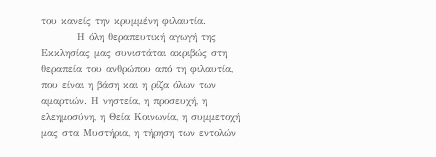του κανείς την κρυμμένη φιλαυτία.
         Η όλη θεραπευτική αγωγή της Εκκλησίας μας συνιστάται ακριβώς στη θεραπεία του ανθρώπου από τη φιλαυτία, που είναι η βάση και η ρίζα όλων των αμαρτιών. Η νηστεία, η προσευχή, η ελεημοσύνη, η Θεία Κοινωνία, η συμμετοχή μας στα Μυστήρια, η τήρηση των εντολών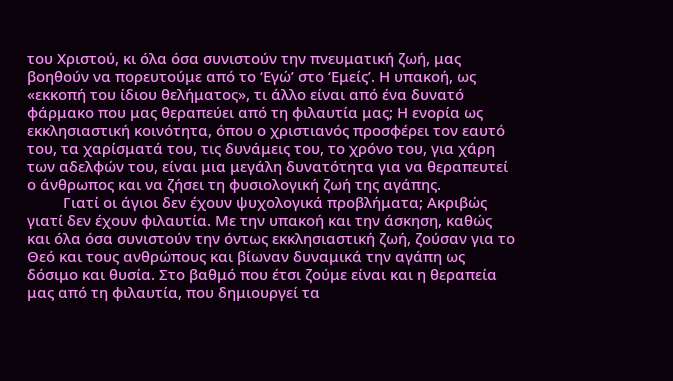του Χριστού, κι όλα όσα συνιστούν την πνευματική ζωή, μας βοηθούν να πορευτούμε από το ‘Εγώ’ στο ‘Εμείς’. Η υπακοή, ως «εκκοπή του ίδιου θελήματος», τι άλλο είναι από ένα δυνατό φάρμακο που μας θεραπεύει από τη φιλαυτία μας; Η ενορία ως εκκλησιαστική κοινότητα, όπου ο χριστιανός προσφέρει τον εαυτό του, τα χαρίσματά του, τις δυνάμεις του, το χρόνο του, για χάρη των αδελφών του, είναι μια μεγάλη δυνατότητα για να θεραπευτεί ο άνθρωπος και να ζήσει τη φυσιολογική ζωή της αγάπης.
         Γιατί οι άγιοι δεν έχουν ψυχολογικά προβλήματα; Ακριβώς γιατί δεν έχουν φιλαυτία. Με την υπακοή και την άσκηση, καθώς και όλα όσα συνιστούν την όντως εκκλησιαστική ζωή, ζούσαν για το Θεό και τους ανθρώπους και βίωναν δυναμικά την αγάπη ως δόσιμο και θυσία. Στο βαθμό που έτσι ζούμε είναι και η θεραπεία μας από τη φιλαυτία, που δημιουργεί τα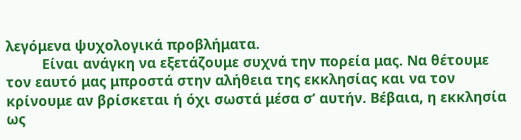λεγόμενα ψυχολογικά προβλήματα.
         Είναι ανάγκη να εξετάζουμε συχνά την πορεία μας. Να θέτουμε τον εαυτό μας μπροστά στην αλήθεια της εκκλησίας και να τον κρίνουμε αν βρίσκεται ή όχι σωστά μέσα σ’ αυτήν. Βέβαια, η εκκλησία ως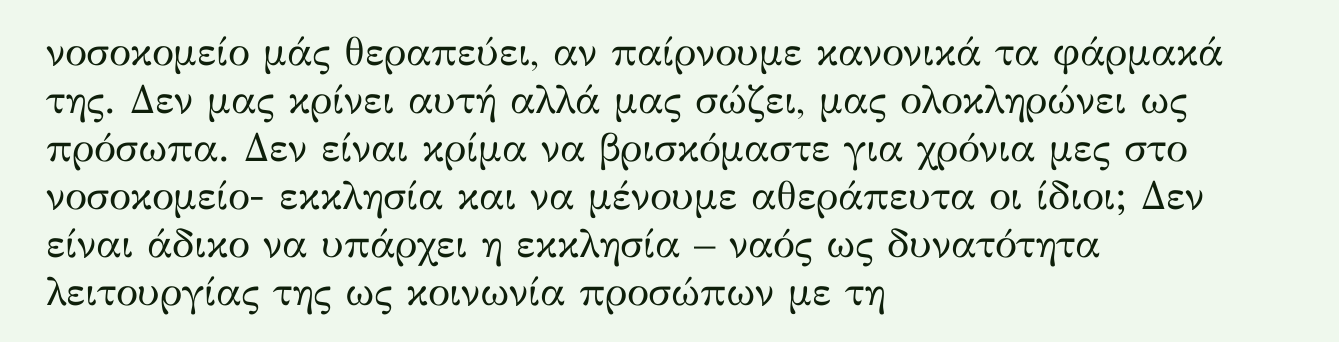νοσοκομείο μάς θεραπεύει, αν παίρνουμε κανονικά τα φάρμακά της. Δεν μας κρίνει αυτή αλλά μας σώζει, μας ολοκληρώνει ως πρόσωπα. Δεν είναι κρίμα να βρισκόμαστε για χρόνια μες στο νοσοκομείο- εκκλησία και να μένουμε αθεράπευτα οι ίδιοι; Δεν είναι άδικο να υπάρχει η εκκλησία – ναός ως δυνατότητα λειτουργίας της ως κοινωνία προσώπων με τη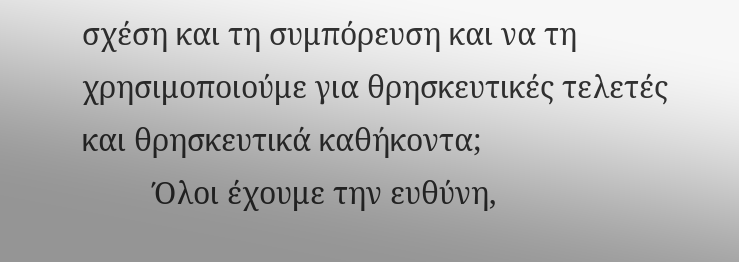σχέση και τη συμπόρευση και να τη χρησιμοποιούμε για θρησκευτικές τελετές και θρησκευτικά καθήκοντα;
         Όλοι έχουμε την ευθύνη,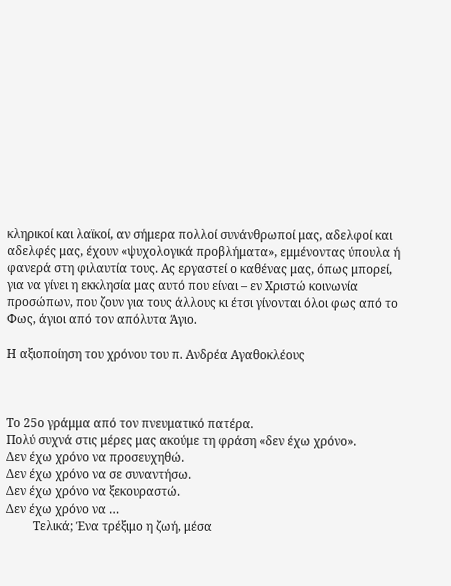κληρικοί και λαϊκοί, αν σήμερα πολλοί συνάνθρωποί μας, αδελφοί και αδελφές μας, έχουν «ψυχολογικά προβλήματα», εμμένοντας ύπουλα ή φανερά στη φιλαυτία τους. Ας εργαστεί ο καθένας μας, όπως μπορεί, για να γίνει η εκκλησία μας αυτό που είναι – εν Χριστώ κοινωνία προσώπων, που ζουν για τους άλλους κι έτσι γίνονται όλοι φως από το Φως, άγιοι από τον απόλυτα Άγιο.

Η αξιοποίηση του χρόνου του π. Ανδρέα Αγαθοκλέους



Το 25ο γράμμα από τον πνευματικό πατέρα.
Πολύ συχνά στις μέρες μας ακούμε τη φράση «δεν έχω χρόνο».
Δεν έχω χρόνο να προσευχηθώ.
Δεν έχω χρόνο να σε συναντήσω.
Δεν έχω χρόνο να ξεκουραστώ.
Δεν έχω χρόνο να …
         Τελικά; Ένα τρέξιμο η ζωή, μέσα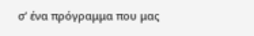σ’ ένα πρόγραμμα που μας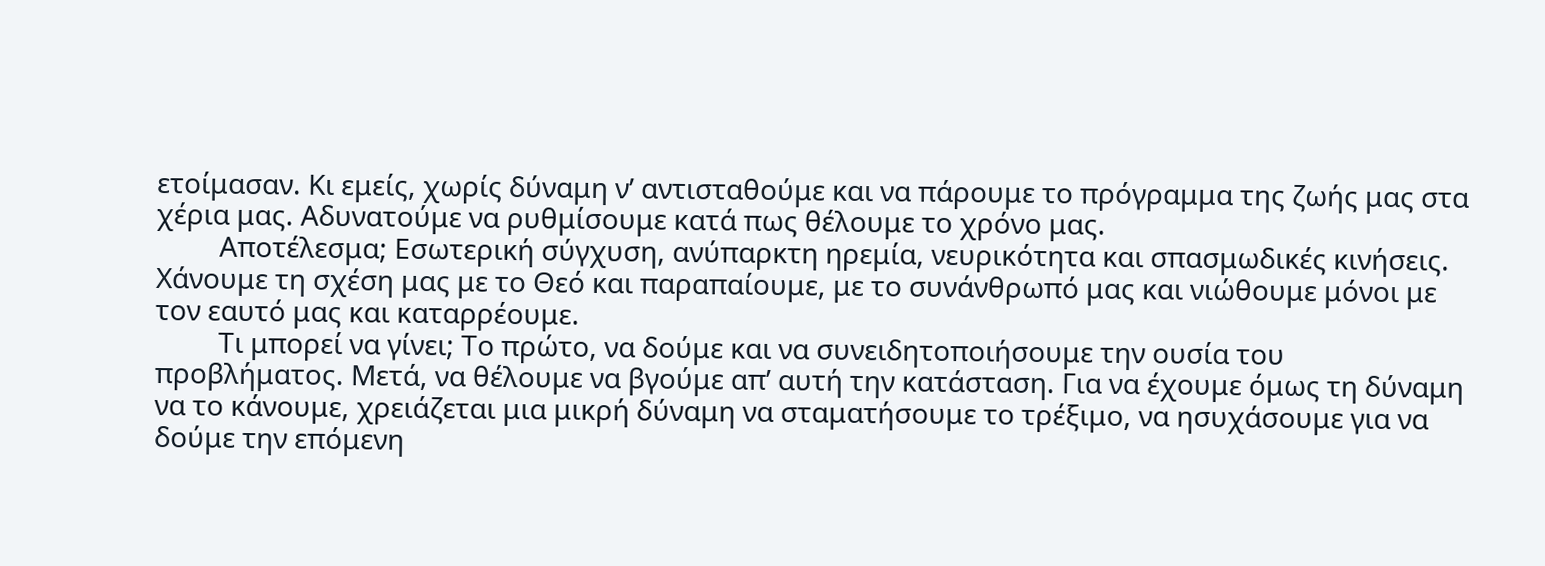ετοίμασαν. Κι εμείς, χωρίς δύναμη ν’ αντισταθούμε και να πάρουμε το πρόγραμμα της ζωής μας στα χέρια μας. Αδυνατούμε να ρυθμίσουμε κατά πως θέλουμε το χρόνο μας.
         Αποτέλεσμα; Εσωτερική σύγχυση, ανύπαρκτη ηρεμία, νευρικότητα και σπασμωδικές κινήσεις. Χάνουμε τη σχέση μας με το Θεό και παραπαίουμε, με το συνάνθρωπό μας και νιώθουμε μόνοι με τον εαυτό μας και καταρρέουμε.
         Τι μπορεί να γίνει; Το πρώτο, να δούμε και να συνειδητοποιήσουμε την ουσία του προβλήματος. Μετά, να θέλουμε να βγούμε απ’ αυτή την κατάσταση. Για να έχουμε όμως τη δύναμη να το κάνουμε, χρειάζεται μια μικρή δύναμη να σταματήσουμε το τρέξιμο, να ησυχάσουμε για να δούμε την επόμενη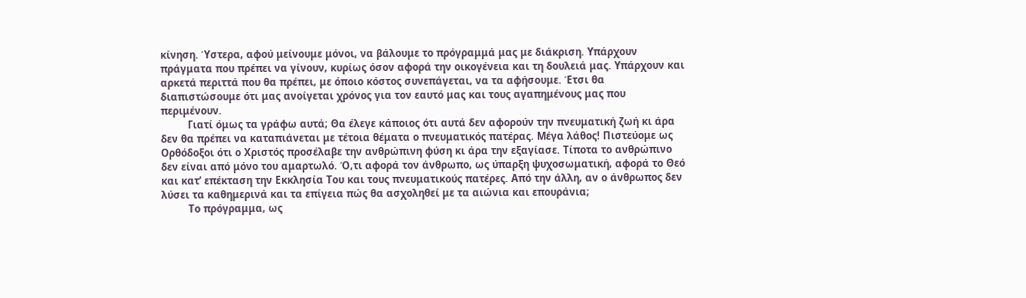κίνηση. Ύστερα, αφού μείνουμε μόνοι, να βάλουμε το πρόγραμμά μας με διάκριση. Υπάρχουν πράγματα που πρέπει να γίνουν, κυρίως όσον αφορά την οικογένεια και τη δουλειά μας. Υπάρχουν και αρκετά περιττά που θα πρέπει, με όποιο κόστος συνεπάγεται, να τα αφήσουμε. Έτσι θα διαπιστώσουμε ότι μας ανοίγεται χρόνος για τον εαυτό μας και τους αγαπημένους μας που περιμένουν.
         Γιατί όμως τα γράφω αυτά; Θα έλεγε κάποιος ότι αυτά δεν αφορούν την πνευματική ζωή κι άρα δεν θα πρέπει να καταπιάνεται με τέτοια θέματα ο πνευματικός πατέρας. Μέγα λάθος! Πιστεύομε ως Ορθόδοξοι ότι ο Χριστός προσέλαβε την ανθρώπινη φύση κι άρα την εξαγίασε. Τίποτα το ανθρώπινο δεν είναι από μόνο του αμαρτωλό. Ό,τι αφορά τον άνθρωπο, ως ύπαρξη ψυχοσωματική, αφορά το Θεό και κατ’ επέκταση την Εκκλησία Του και τους πνευματικούς πατέρες. Από την άλλη, αν ο άνθρωπος δεν λύσει τα καθημερινά και τα επίγεια πώς θα ασχοληθεί με τα αιώνια και επουράνια;
         Το πρόγραμμα, ως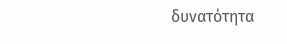δυνατότητα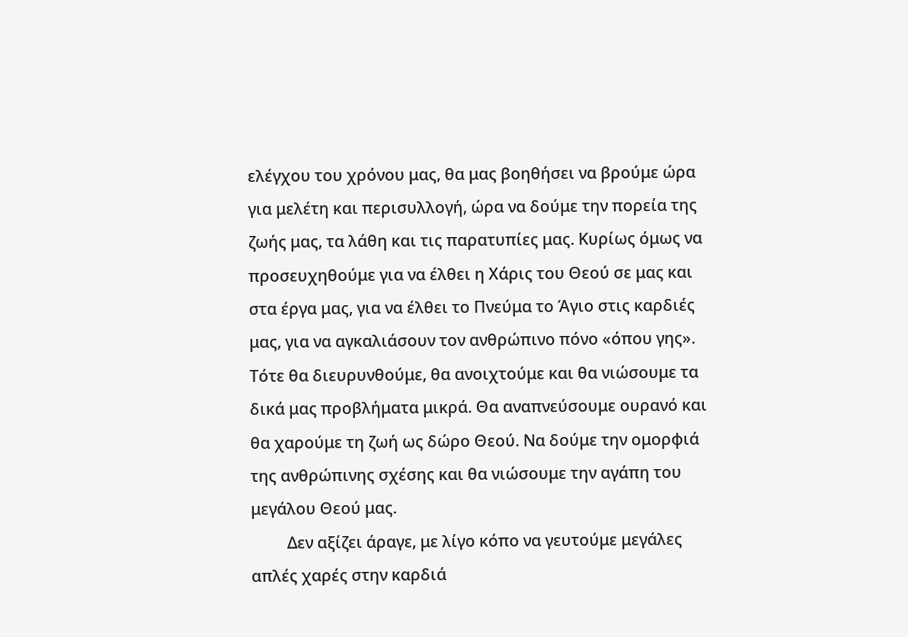ελέγχου του χρόνου μας, θα μας βοηθήσει να βρούμε ώρα για μελέτη και περισυλλογή, ώρα να δούμε την πορεία της ζωής μας, τα λάθη και τις παρατυπίες μας. Κυρίως όμως να προσευχηθούμε για να έλθει η Χάρις του Θεού σε μας και στα έργα μας, για να έλθει το Πνεύμα το Άγιο στις καρδιές μας, για να αγκαλιάσουν τον ανθρώπινο πόνο «όπου γης». Τότε θα διευρυνθούμε, θα ανοιχτούμε και θα νιώσουμε τα δικά μας προβλήματα μικρά. Θα αναπνεύσουμε ουρανό και θα χαρούμε τη ζωή ως δώρο Θεού. Να δούμε την ομορφιά της ανθρώπινης σχέσης και θα νιώσουμε την αγάπη του μεγάλου Θεού μας.
         Δεν αξίζει άραγε, με λίγο κόπο να γευτούμε μεγάλες απλές χαρές στην καρδιά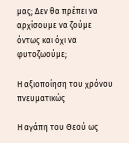μας; Δεν θα πρέπει να αρχίσουμε να ζούμε όντως και όχι να φυτοζωούμε;

Η αξιοποίηση του χρόνου πνευματικώς

Η αγάπη του Θεού ως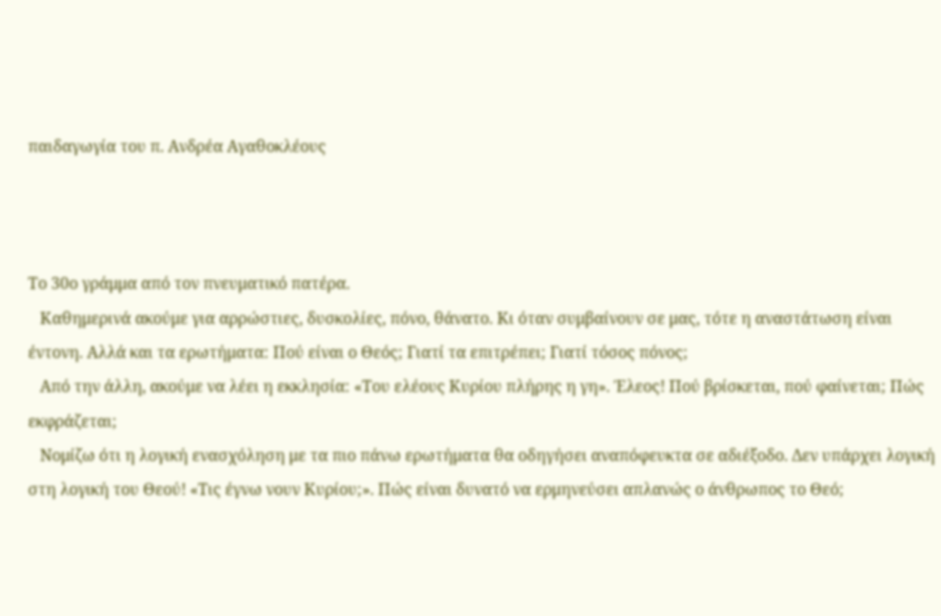παιδαγωγία του π. Ανδρέα Αγαθοκλέους



Το 30ο γράμμα από τον πνευματικό πατέρα.
   Καθημερινά ακούμε για αρρώστιες, δυσκολίες, πόνο, θάνατο. Κι όταν συμβαίνουν σε μας, τότε η αναστάτωση είναι έντονη. Αλλά και τα ερωτήματα: Πού είναι ο Θεός; Γιατί τα επιτρέπει; Γιατί τόσος πόνος;
   Από την άλλη, ακούμε να λέει η εκκλησία: «Του ελέους Κυρίου πλήρης η γη». Έλεος! Πού βρίσκεται, πού φαίνεται; Πώς εκφράζεται;
   Νομίζω ότι η λογική ενασχόληση με τα πιο πάνω ερωτήματα θα οδηγήσει αναπόφευκτα σε αδιέξοδο. Δεν υπάρχει λογική στη λογική του Θεού! «Τις έγνω νουν Κυρίου;». Πώς είναι δυνατό να ερμηνεύσει απλανώς ο άνθρωπος το Θεό;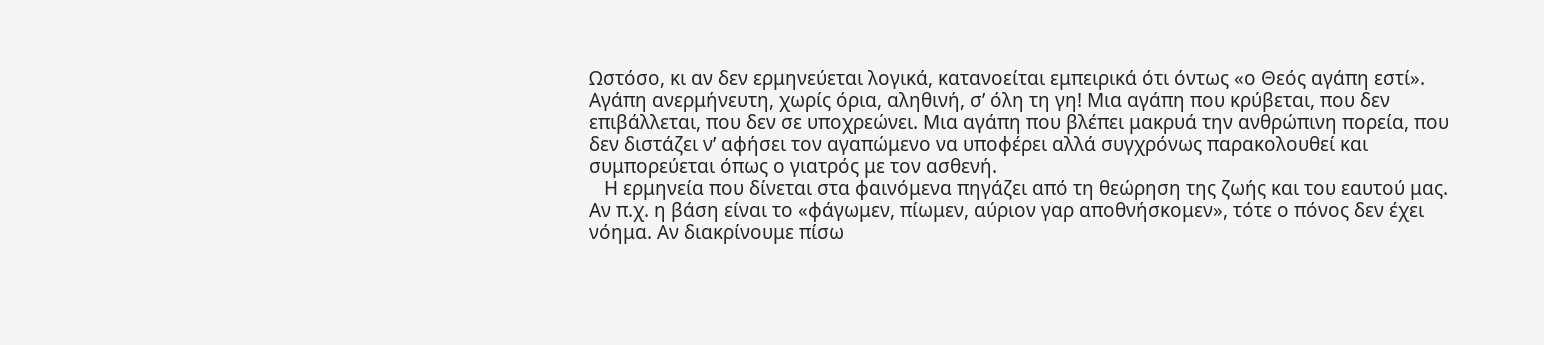Ωστόσο, κι αν δεν ερμηνεύεται λογικά, κατανοείται εμπειρικά ότι όντως «ο Θεός αγάπη εστί». Αγάπη ανερμήνευτη, χωρίς όρια, αληθινή, σ’ όλη τη γη! Μια αγάπη που κρύβεται, που δεν επιβάλλεται, που δεν σε υποχρεώνει. Μια αγάπη που βλέπει μακρυά την ανθρώπινη πορεία, που δεν διστάζει ν’ αφήσει τον αγαπώμενο να υποφέρει αλλά συγχρόνως παρακολουθεί και συμπορεύεται όπως ο γιατρός με τον ασθενή.
   Η ερμηνεία που δίνεται στα φαινόμενα πηγάζει από τη θεώρηση της ζωής και του εαυτού μας. Αν π.χ. η βάση είναι το «φάγωμεν, πίωμεν, αύριον γαρ αποθνήσκομεν», τότε ο πόνος δεν έχει νόημα. Αν διακρίνουμε πίσω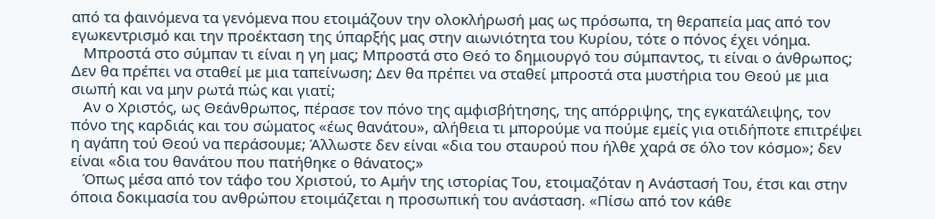από τα φαινόμενα τα γενόμενα που ετοιμάζουν την ολοκλήρωσή μας ως πρόσωπα, τη θεραπεία μας από τον εγωκεντρισμό και την προέκταση της ύπαρξής μας στην αιωνιότητα του Κυρίου, τότε ο πόνος έχει νόημα.
   Μπροστά στο σύμπαν τι είναι η γη μας; Μπροστά στο Θεό το δημιουργό του σύμπαντος, τι είναι ο άνθρωπος; Δεν θα πρέπει να σταθεί με μια ταπείνωση; Δεν θα πρέπει να σταθεί μπροστά στα μυστήρια του Θεού με μια σιωπή και να μην ρωτά πώς και γιατί;
   Αν ο Χριστός, ως Θεάνθρωπος, πέρασε τον πόνο της αμφισβήτησης, της απόρριψης, της εγκατάλειψης, τον πόνο της καρδιάς και του σώματος «έως θανάτου», αλήθεια τι μπορούμε να πούμε εμείς για οτιδήποτε επιτρέψει η αγάπη τού Θεού να περάσουμε; Άλλωστε δεν είναι «δια του σταυρού που ήλθε χαρά σε όλο τον κόσμο»; δεν είναι «δια του θανάτου που πατήθηκε ο θάνατος;»
   Όπως μέσα από τον τάφο του Χριστού, το Αμήν της ιστορίας Του, ετοιμαζόταν η Ανάστασή Του, έτσι και στην όποια δοκιμασία του ανθρώπου ετοιμάζεται η προσωπική του ανάσταση. «Πίσω από τον κάθε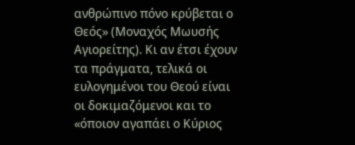ανθρώπινο πόνο κρύβεται ο Θεός» (Μοναχός Μωυσής Αγιορείτης). Κι αν έτσι έχουν τα πράγματα, τελικά οι ευλογημένοι του Θεού είναι οι δοκιμαζόμενοι και το «όποιον αγαπάει ο Κύριος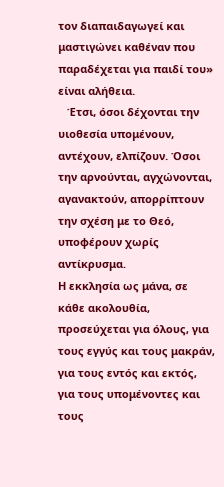τον διαπαιδαγωγεί και μαστιγώνει καθέναν που παραδέχεται για παιδί του» είναι αλήθεια.
   Έτσι, όσοι δέχονται την υιοθεσία υπομένουν, αντέχουν, ελπίζουν. Όσοι την αρνούνται, αγχώνονται, αγανακτούν, απορρίπτουν την σχέση με το Θεό, υποφέρουν χωρίς αντίκρυσμα.
Η εκκλησία ως μάνα, σε κάθε ακολουθία, προσεύχεται για όλους, για τους εγγύς και τους μακράν, για τους εντός και εκτός, για τους υπομένοντες και τους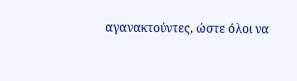αγανακτούντες, ώστε όλοι να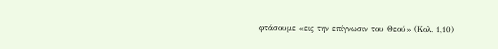φτάσουμε «εις την επίγνωσιν του Θεού» (Κολ. 1,10)